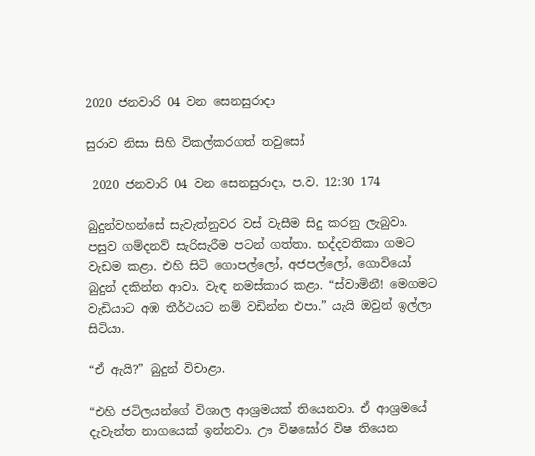2020 ජනවාරි 04 වන සෙනසුරාදා

සුරාව නිසා සිහි විකල්කරගත් තවුසෝ

 2020 ජනවාරි 04 වන සෙනසුරාදා, ප.ව. 12:30 174

බුදුන්වහන්සේ සැවැත්නුවර වස් වැසීම සිදු කරනු ලැබුවා. පසුව ගම්දනව් සැරිසැරීම පටන් ගත්තා. භද්දවතිකා ගමට වැඩම කළා. එහි සිටි ගොපල්ලෝ, අජපල්ලෝ, ගොවියෝ බුදුන් දකින්න ආවා. වැඳ නමස්කාර කළා. “ස්වාමිනී! මෙගමට වැඩියාට අඹ තීර්ථයට නම් වඩින්න එපා.” යැයි ඔවුන් ඉල්ලා සිටියා.

“ඒ ඇයි?” බුදුන් විචාළා.

“එහි ජටිලයන්ගේ විශාල ආශ්‍රමයක් තියෙනවා. ඒ ආශ්‍රමයේ දැවැන්ත නාගයෙක් ඉන්නවා. ඌ විෂඝෝර විෂ තියෙන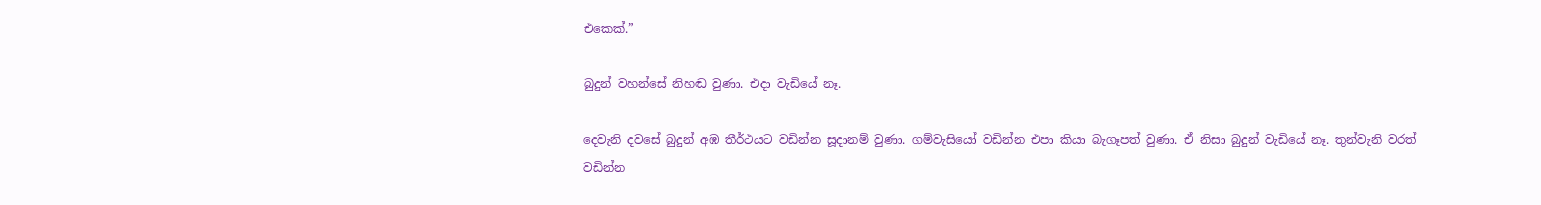එකෙක්.”

බුදුන් වහන්සේ නිහඬ වුණා. එදා වැඩියේ නෑ.

දෙවැනි දවසේ බුදුන් අඹ තීර්ථයට වඩින්න සූදානම් වුණා. ගම්වැසියෝ වඩින්න එපා කියා බැගෑපත් වුණා. ඒ නිසා බුදුන් වැඩියේ නෑ. තුන්වැනි වරත් වඩින්න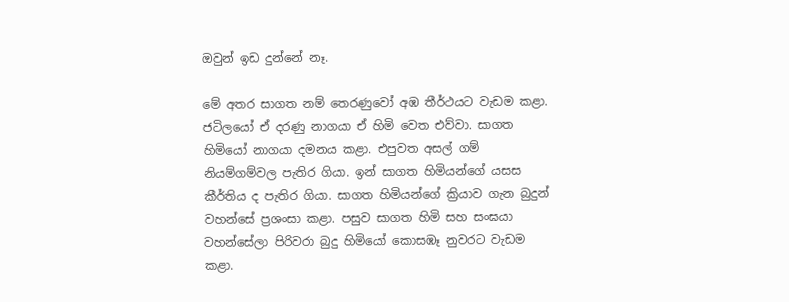ඔවුන් ඉඩ දුන්නේ නෑ.

මේ අතර සාගත නම් තෙරණුවෝ අඹ තීර්ථයට වැඩම කළා. ජටිලයෝ ඒ දරණු නාගයා ඒ හිමි වෙත එව්වා. සාගත හිමියෝ නාගයා දමනය කළා. එපුවත අසල් ගම් නියම්ගම්වල පැතිර ගියා. ඉන් සාගත හිමියන්ගේ යසස කීර්තිය ද පැතිර ගියා. සාගත හිමියන්ගේ ක්‍රියාව ගැන බුදුන් වහන්සේ ප්‍රශංසා කළා. පසුව සාගත හිමි සහ සංඝයා වහන්සේලා පිරිවරා බුදු හිමියෝ කොසඹෑ නුවරට වැඩම කළා.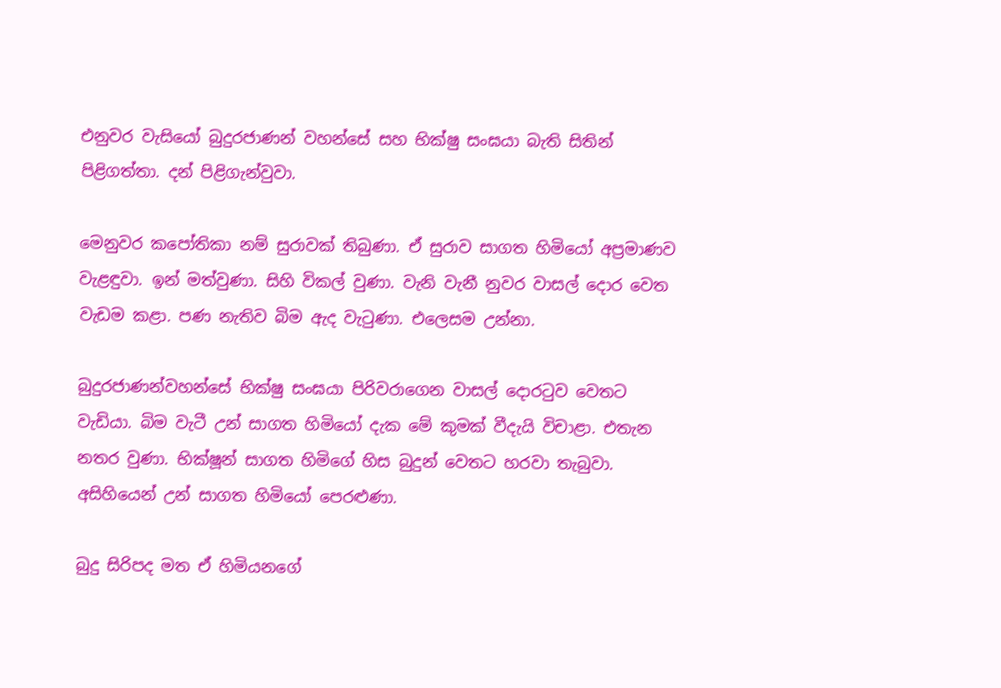එනුවර වැසියෝ බුදුරජාණන් වහන්සේ සහ භික්ෂු සංඝයා බැති සිතින් පිළිගත්තා. දන් පිළිගැන්වුවා.

මෙනුවර කපෝතිකා නම් සුරාවක් තිබුණා. ඒ සුරාව සාගත හිමියෝ අප්‍රමාණව වැළඳුවා. ඉන් මත්වුණා. සිහි විකල් වුණා. වැනි වැනී නුවර වාසල් දොර වෙත වැඩම කළා. පණ නැතිව බිම ඇද වැටුණා. එලෙසම උන්නා.

බුදුරජාණන්වහන්සේ භික්ෂු සංඝයා පිරිවරාගෙන වාසල් දොරටුව වෙතට වැඩියා. බිම වැටී උන් සාගත හිමියෝ දැක මේ කුමක් වීදැයි විචාළා. එතැන නතර වුණා. භික්ෂූන් සාගත හිමිගේ හිස බුදුන් වෙතට හරවා තැබුවා. අසිහියෙන් උන් සාගත හිමියෝ පෙරළුණා.

බුදු සිරිපද මත ඒ හිමියනගේ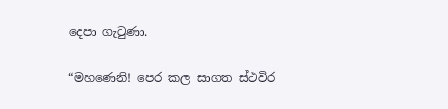දෙපා ගැටුණා.

“මහණෙනි! පෙර කල සාගත ස්ථවිර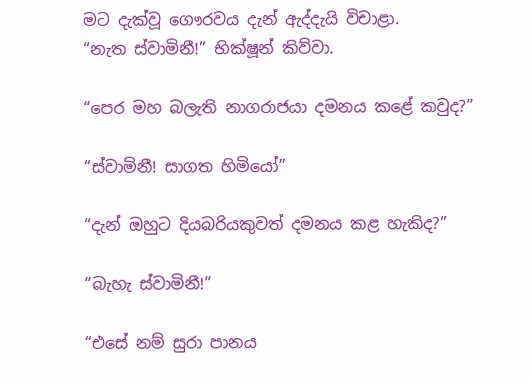මට දැක්වූ ගෞරවය දැන් ඇද්දැයි විචාළා.
“නැත ස්වාමිනී!” භික්ෂූන් කිව්වා.

“පෙර මහ බලැති නාගරාජයා දමනය කළේ කවුද?”

“ස්වාමිනී! සාගත හිමියෝ”

“දැන් ඔහුට දියබරියකුවත් දමනය කළ හැකිද?”

“බැහැ ස්වාමිනී!”

“එසේ නම් සුරා පානය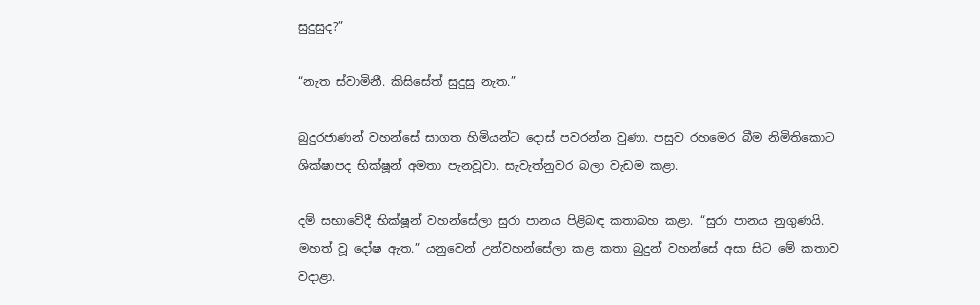සුදුසුද?”

“නැත ස්වාමිනී. කිසිසේත් සුදුසු නැත.”

බුදුරජාණන් වහන්සේ සාගත හිමියන්ට දොස් පවරන්න වුණා. පසුව රහමෙර බීම නිමිතිකොට ශික්ෂාපද භික්ෂූන් අමතා පැනවූවා. සැවැත්නුවර බලා වැඩම කළා.

දම් සභාවේදී භික්ෂූන් වහන්සේලා සුරා පානය පිළිබඳ කතාබහ කළා. “සුරා පානය නුගුණයි. මහත් වූ දෝෂ ඇත.” යනුවෙන් උන්වහන්සේලා කළ කතා බුදුන් වහන්සේ අසා සිට මේ කතාව වදාළා.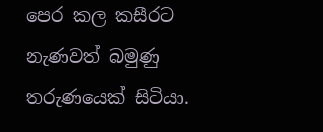පෙර කල කසීරට නැණවත් බමුණු තරුණයෙක් සිටියා.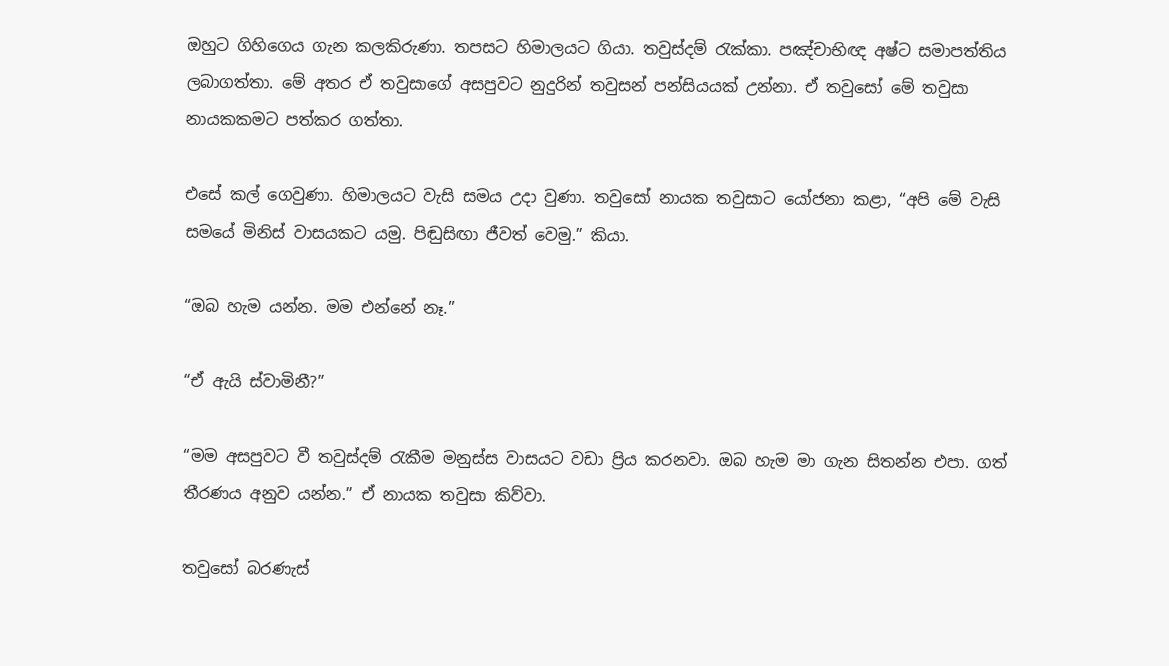ඔහුට ගිහිගෙය ගැන කලකිරුණා. තපසට හිමාලයට ගියා. තවුස්දම් රැක්කා. පඤ්චාභිඥ අෂ්ට සමාපත්තිය ලබාගත්තා. මේ අතර ඒ තවුසාගේ අසපුවට නුදුරින් තවුසන් පන්සියයක් උන්නා. ඒ තවුසෝ මේ තවුසා නායකකමට පත්කර ගත්තා.

එසේ කල් ගෙවුණා. හිමාලයට වැසි සමය උදා වුණා. තවුසෝ නායක තවුසාට යෝජනා කළා, “අපි මේ වැසි සමයේ මිනිස් වාසයකට යමු. පිඬුසිඟා ජීවත් වෙමු.” කියා.

“ඔබ හැම යන්න. මම එන්නේ නෑ.”

“ඒ ඇයි ස්වාමිනී?”

“මම අසපුවට වී තවුස්දම් රැකීම මනුස්ස වාසයට වඩා ප්‍රිය කරනවා. ඔබ හැම මා ගැන සිතන්න එපා. ගත් තීරණය අනුව යන්න.” ඒ නායක තවුසා කිව්වා.

තවුසෝ බරණැස්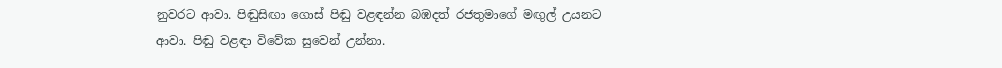නුවරට ආවා. පිඬුසිඟා ගොස් පිඬු වළඳන්න බඹදත් රජතුමාගේ මඟුල් උයනට ආවා. පිඬු වළඳා විවේක සුවෙන් උන්නා.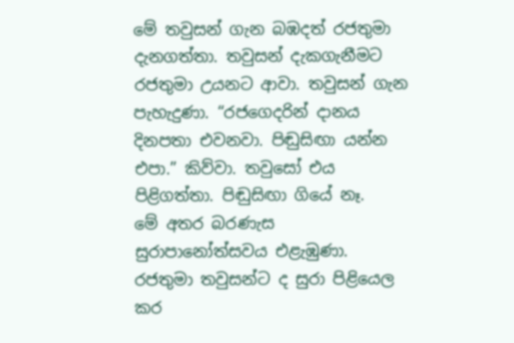මේ තවුසන් ගැන බඹදත් රජතුමා දැනගත්තා. තවුසන් දැකගැනීමට රජතුමා උයනට ආවා. තවුසන් ගැන පැහැදුණා. “රජගෙදරින් දානය දිනපතා එවනවා. පිඬුසිඟා යන්න එපා.” කිව්වා. තවුසෝ එය පිළිගත්තා. පිඬුසිඟා ගියේ නෑ.
මේ අතර බරණැස සුරාපානෝත්සවය එළැඹුණා. රජතුමා තවුසන්ට ද සුරා පිළියෙල කර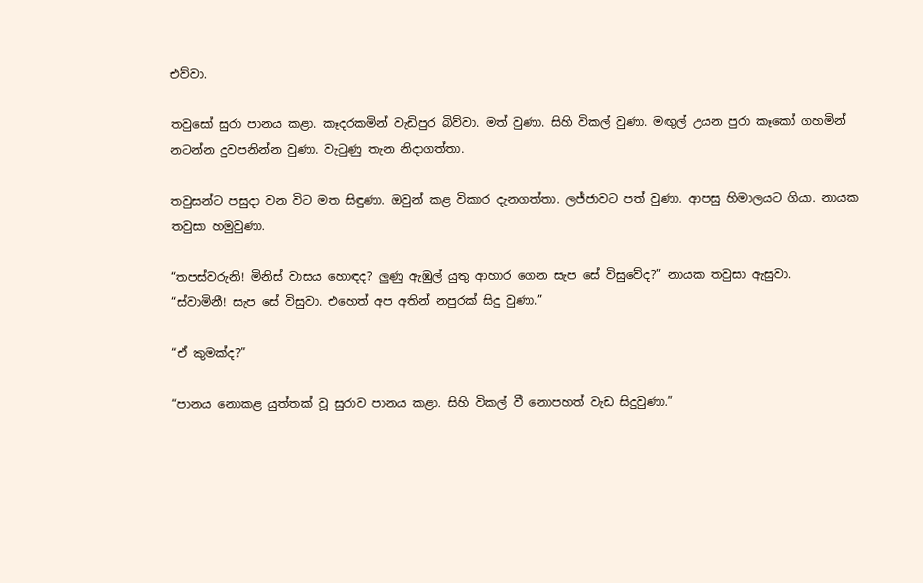එව්වා.

තවුසෝ සුරා පානය කළා. කෑදරකමින් වැඩිපුර බිව්වා. මත් වුණා. සිහි විකල් වුණා. මඟුල් උයන පුරා කෑකෝ ගහමින් නටන්න දුවපනින්න වුණා. වැටුණු තැන නිදාගත්තා.

තවුසන්ට පසුදා වන විට මත සිඳුණා. ඔවුන් කළ විකාර දැනගත්තා. ලජ්ජාවට පත් වුණා. ආපසු හිමාලයට ගියා. නායක තවුසා හමුවුණා.

“තපස්වරුනි! මිනිස් වාසය හොඳද? ලුණු ඇඹුල් යුතු ආහාර ගෙන සැප සේ විසුවේද?” නායක තවුසා ඇසුවා.
“ස්වාමිනී! සැප සේ විසුවා. එහෙත් අප අතින් නපුරක් සිදු වුණා.”

“ඒ කුමක්ද?”

“පානය නොකළ යුත්තක් වූ සුරාව පානය කළා. සිහි විකල් වී නොපහත් වැඩ සිදුවුණා.”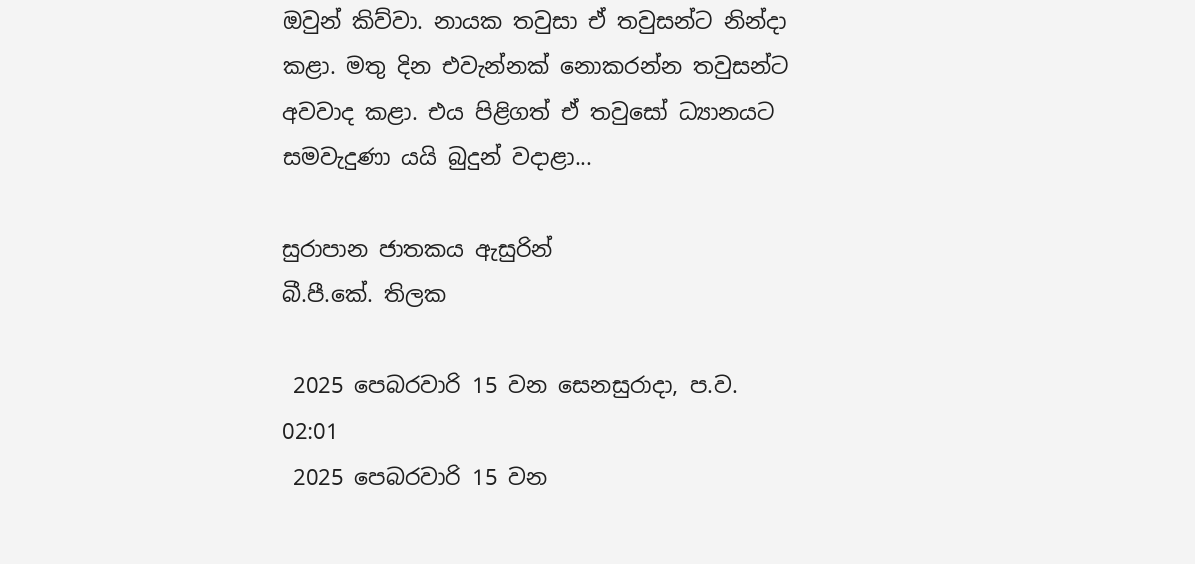ඔවුන් කිව්වා. නායක තවුසා ඒ තවුසන්ට නින්දා කළා. මතු දින එවැන්නක් නොකරන්න තවුසන්ට අවවාද කළා. එය පිළිගත් ඒ තවුසෝ ධ්‍යානයට සමවැදුණා යයි බුදුන් වදාළා...

සුරාපාන ජාතකය ඇසුරින්
බී.පී.කේ. තිලක

 2025 පෙබරවාරි 15 වන සෙනසුරාදා, ප.ව. 02:01
 2025 පෙබරවාරි 15 වන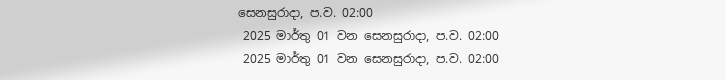සෙනසුරාදා, ප.ව. 02:00
 2025 මාර්තු 01 වන සෙනසුරාදා, ප.ව. 02:00
 2025 මාර්තු 01 වන සෙනසුරාදා, ප.ව. 02:00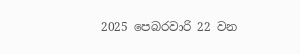2025 පෙබරවාරි 22 වන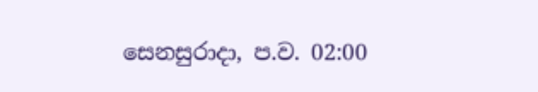සෙනසුරාදා, ප.ව. 02:00